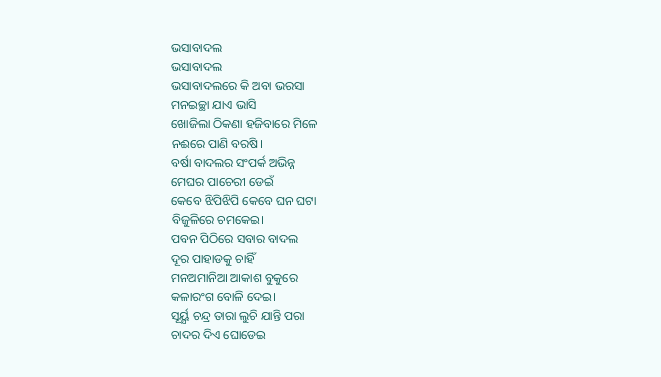ଭସାବାଦଲ
ଭସାବାଦଲ
ଭସାବାଦଲରେ କି ଅବା ଭରସା
ମନଇଚ୍ଛା ଯାଏ ଭାସି
ଖୋଜିଲା ଠିକଣା ହଜିବାରେ ମିଳେ
ନଈରେ ପାଣି ବରଷି।
ବର୍ଷା ବାଦଲର ସଂପର୍କ ଅଭିନ୍ନ
ମେଘର ପାଚେରୀ ଡେଇଁ
କେବେ ଝିପିଝିପି କେବେ ଘନ ଘଟା
ବିଜୁଳିରେ ଚମକେଇ।
ପବନ ପିଠିରେ ସବାର ବାଦଲ
ଦୂର ପାହାଡକୁ ଚାହିଁ
ମନଅମାନିଆ ଆକାଶ ବୁକୁରେ
କଳାରଂଗ ବୋଳି ଦେଇ।
ସୂର୍ୟ୍ଯ ଚନ୍ଦ୍ର ତାରା ଲୁଚି ଯାନ୍ତି ପରା
ଚାଦର ଦିଏ ଘୋଡେଇ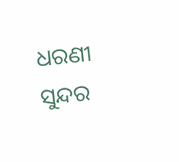ଧରଣୀ ସୁନ୍ଦର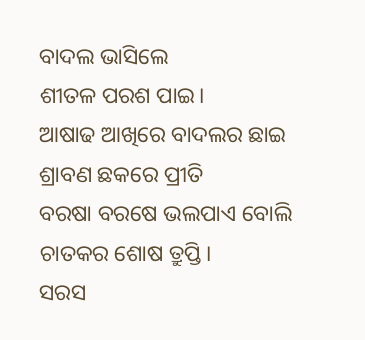ବାଦଲ ଭାସିଲେ
ଶୀତଳ ପରଶ ପାଇ।
ଆଷାଢ ଆଖିରେ ବାଦଲର ଛାଇ
ଶ୍ରାବଣ ଛକରେ ପ୍ରୀତି
ବରଷା ବରଷେ ଭଲପାଏ ବୋଲି
ଚାତକର ଶୋଷ ତ୍ରୁପ୍ତି।
ସରସ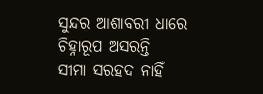ସୁନ୍ଦର ଆଶାବରୀ ଧାରେ
ଚିହ୍ନାରୂପ ଅସରନ୍ତି
ସୀମା ସରହଦ ନାହିଁ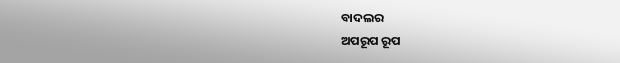ବାଦଲର
ଅପରୂପ ରୂପ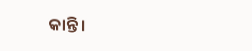କାନ୍ତି।